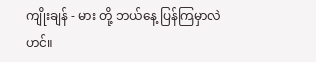ကျိုးချန် - မား တို့ ဘယ်နေ့ ပြန်ကြမှာလဲ ဟင်။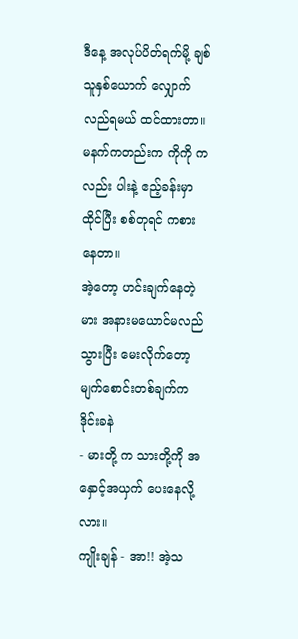ဒီနေ့ အလုပ်ပိတ်ရက်မို့ ချစ်သူနှစ်ယောက် လျှောက်လည်ရမယ် ထင်ထားတာ။ မနက်ကတည်းက ကိုကို ကလည်း ပါးနဲ့ ဧည့်ခန်းမှာ ထိုင်ပြီး စစ်တုရင် ကစားနေတာ။
အဲ့တော့ ဟင်းချက်နေတဲ့ မား အနားမယောင်မလည်သွားပြီး မေးလိုက်တော့ မျက်စောင်းတစ်ချက်က ဒိုင်းခနဲ
- မားတို့ က သားတို့ကို အနှောင့်အယှက် ပေးနေလို့လား။
ကျိုးချန် - အာ!! အဲ့သ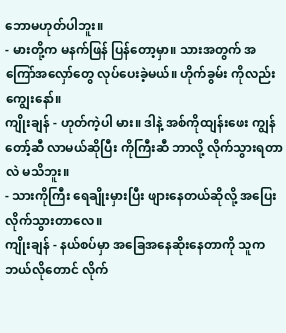ဘောမဟုတ်ပါဘူး။
- မားတို့က မနက်ဖြန် ပြန်တော့မှာ။ သားအတွက် အကြော်အလှော်တွေ လုပ်ပေးခဲ့မယ်။ ဟိုက်ခွမ်း ကိုလည်း ကျွေးနော်။
ကျိုးချန် - ဟုတ်ကဲ့ပါ မား။ ဒါနဲ့ အစ်ကိုထျန်းဖေး ကျွန်တော့်ဆီ လာမယ်ဆိုပြီး ကိုကြီးဆီ ဘာလို့ လိုက်သွားရတာလဲ မသိဘူး။
- သားကိုကြီး ရေချိုးမှားပြီး ဖျားနေတယ်ဆိုလို့ အပြေးလိုက်သွားတာလေ။
ကျိုးချန် - နယ်စပ်မှာ အခြေအနေဆိုးနေတာကို သူက ဘယ်လိုတောင် လိုက်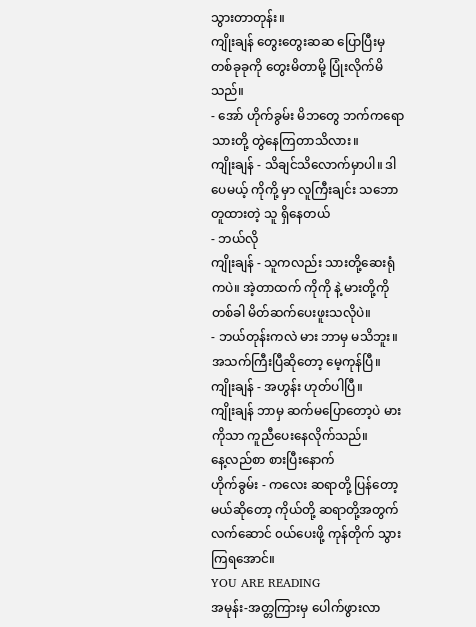သွားတာတုန်း။
ကျိုးချန် တွေးတွေးဆဆ ပြောပြီးမှ တစ်ခုခုကို တွေးမိတာမို့ ပြုံးလိုက်မိသည်။
- အော် ဟိုက်ခွမ်း မိဘတွေ ဘက်ကရော သားတို့ တွဲနေကြတာသိလား။
ကျိုးချန် - သိချင်သိလောက်မှာပါ။ ဒါပေမယ့် ကိုကို့ မှာ လူကြီးချင်း သဘောတူထားတဲ့ သူ ရှိနေတယ်
- ဘယ်လို
ကျိုးချန် - သူကလည်း သားတို့ဆေးရုံကပဲ။ အဲ့တာထက် ကိုကို နဲ့ မားတို့ကို တစ်ခါ မိတ်ဆက်ပေးဖူးသလိုပဲ။
- ဘယ်တုန်းကလဲ မား ဘာမှ မသိဘူး။ အသက်ကြီးပြီဆိုတော့ မေ့ကုန်ပြီ။
ကျိုးချန် - အဟွန်း ဟုတ်ပါပြီ။
ကျိုးချန် ဘာမှ ဆက်မပြောတော့ပဲ မား ကိုသာ ကူညီပေးနေလိုက်သည်။
နေ့လည်စာ စားပြီးနောက်
ဟိုက်ခွမ်း - ကလေး ဆရာတို့ ပြန်တော့မယ်ဆိုတော့ ကိုယ်တို့ ဆရာတို့အတွက် လက်ဆောင် ၀ယ်ပေးဖို့ ကုန်တိုက် သွားကြရအောင်။
YOU ARE READING
အမုန်း-အတ္တကြားမှ ပေါက်ဖွားလာ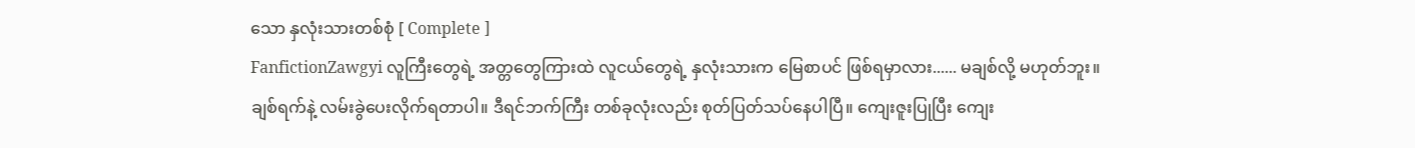သော နှလုံးသားတစ်စုံ [ Complete ]
FanfictionZawgyi လူကြီးတွေရဲ့ အတ္တတွေကြားထဲ လူငယ်တွေရဲ့ နှလုံးသားက မြေစာပင် ဖြစ်ရမှာလား...... မချစ်လို့ မဟုတ်ဘူး။ ချစ်ရက်နဲ့ လမ်းခွဲပေးလိုက်ရတာပါ။ ဒီရင်ဘက်ကြီး တစ်ခုလုံးလည်း စုတ်ပြတ်သပ်နေပါပြီ။ ကျေးဇူးပြုပြီး ကျေး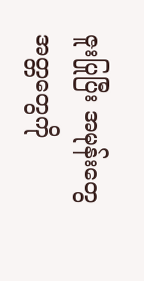ဇူးပြုပြီး အမုန်းတွေ အတ္တတွေကို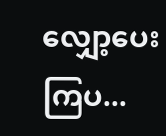လျှော့ပေးကြပ...